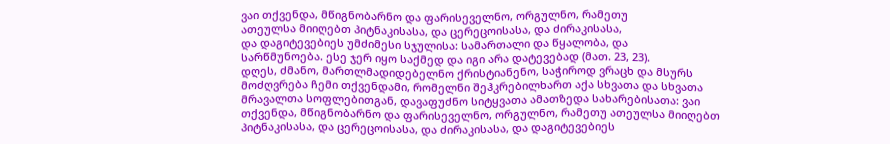ვაი თქვენდა, მწიგნობარნო და ფარისეველნო, ორგულნო, რამეთუ
ათეულსა მიიღებთ პიტნაკისასა, და ცერეცოისასა, და ძირაკისასა,
და დაგიტევებიეს უმძიმესი სჯულისა: სამართალი და წყალობა, და
სარწმუნოება. ესე ჯერ იყო საქმედ და იგი არა დატევებად (მათ. 23, 23).
დღეს, ძმანო, მართლმადიდებელნო ქრისტიანენო, საჭიროდ ვრაცხ და მსურს მოძღვრება ჩემი თქვენდამი, რომელნი შეჰკრებილხართ აქა სხვათა და სხვათა მრავალთა სოფლებითგან, დავაფუძნო სიტყვათა ამათზედა სახარებისათა: ვაი თქვენდა, მწიგნობარნო და ფარისეველნო, ორგულნო, რამეთუ ათეულსა მიიღებთ პიტნაკისასა, და ცერეცოისასა, და ძირაკისასა, და დაგიტევებიეს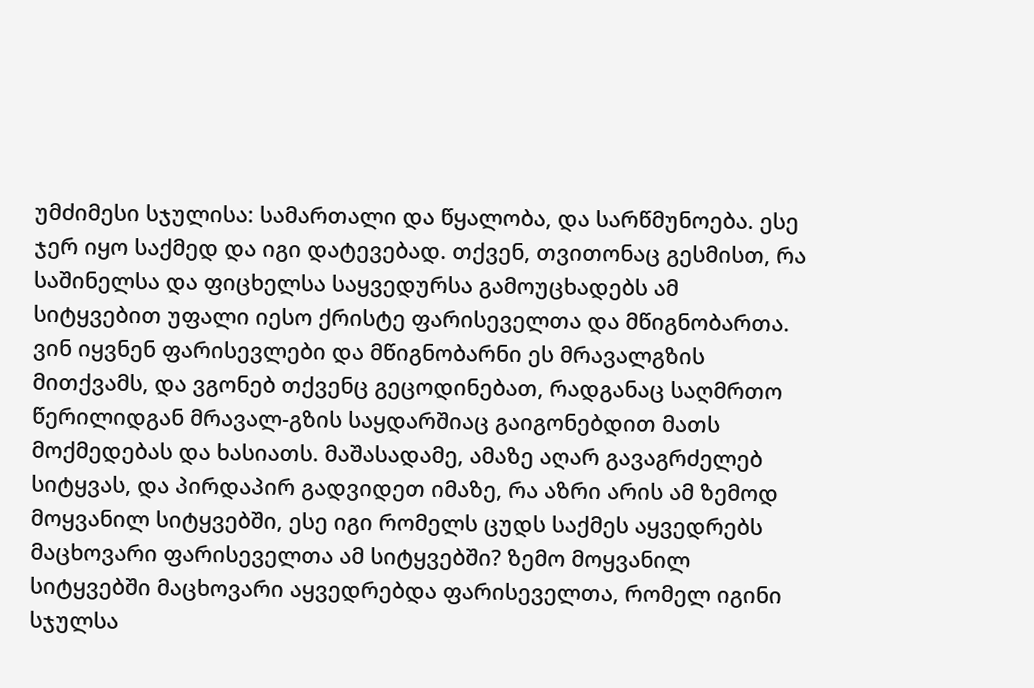უმძიმესი სჯულისა: სამართალი და წყალობა, და სარწმუნოება. ესე ჯერ იყო საქმედ და იგი დატევებად. თქვენ, თვითონაც გესმისთ, რა საშინელსა და ფიცხელსა საყვედურსა გამოუცხადებს ამ სიტყვებით უფალი იესო ქრისტე ფარისეველთა და მწიგნობართა. ვინ იყვნენ ფარისევლები და მწიგნობარნი ეს მრავალგზის მითქვამს, და ვგონებ თქვენც გეცოდინებათ, რადგანაც საღმრთო წერილიდგან მრავალ-გზის საყდარშიაც გაიგონებდით მათს მოქმედებას და ხასიათს. მაშასადამე, ამაზე აღარ გავაგრძელებ სიტყვას, და პირდაპირ გადვიდეთ იმაზე, რა აზრი არის ამ ზემოდ მოყვანილ სიტყვებში, ესე იგი რომელს ცუდს საქმეს აყვედრებს მაცხოვარი ფარისეველთა ამ სიტყვებში? ზემო მოყვანილ სიტყვებში მაცხოვარი აყვედრებდა ფარისეველთა, რომელ იგინი სჯულსა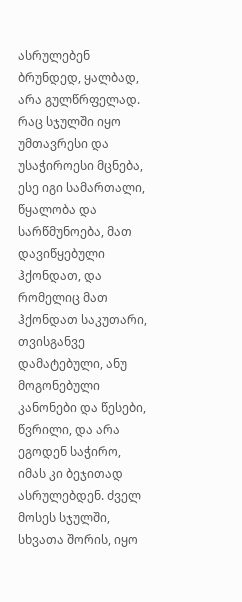ასრულებენ ბრუნდედ, ყალბად, არა გულწრფელად. რაც სჯულში იყო უმთავრესი და უსაჭიროესი მცნება, ესე იგი სამართალი, წყალობა და სარწმუნოება, მათ დავიწყებული ჰქონდათ, და რომელიც მათ ჰქონდათ საკუთარი, თვისგანვე დამატებული, ანუ მოგონებული კანონები და წესები, წვრილი, და არა ეგოდენ საჭირო, იმას კი ბეჯითად ასრულებდენ. ძველ მოსეს სჯულში, სხვათა შორის, იყო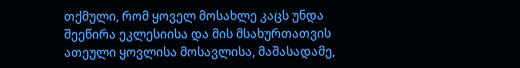თქმული, რომ ყოველ მოსახლე კაცს უნდა შეეწირა ეკლესიისა და მის მსახურთათვის ათეული ყოვლისა მოსავლისა, მაშასადამე,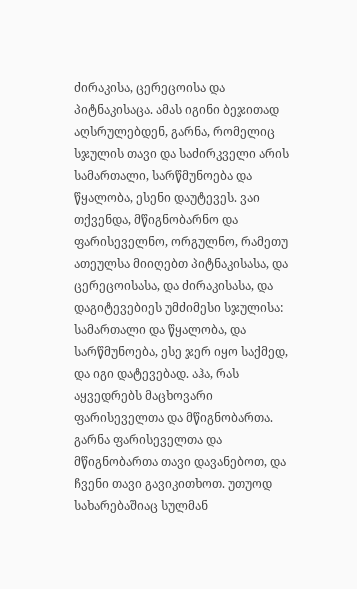ძირაკისა, ცერეცოისა და პიტნაკისაცა. ამას იგინი ბეჯითად აღსრულებდენ, გარნა, რომელიც სჯულის თავი და საძირკველი არის სამართალი, სარწმუნოება და წყალობა, ესენი დაუტევეს. ვაი თქვენდა, მწიგნობარნო და ფარისეველნო, ორგულნო, რამეთუ ათეულსა მიიღებთ პიტნაკისასა, და ცერეცოისასა, და ძირაკისასა, და დაგიტევებიეს უმძიმესი სჯულისა: სამართალი და წყალობა, და სარწმუნოება, ესე ჯერ იყო საქმედ, და იგი დატევებად. აჰა, რას აყვედრებს მაცხოვარი ფარისეველთა და მწიგნობართა.
გარნა ფარისეველთა და მწიგნობართა თავი დავანებოთ, და ჩვენი თავი გავიკითხოთ. უთუოდ სახარებაშიაც სულმან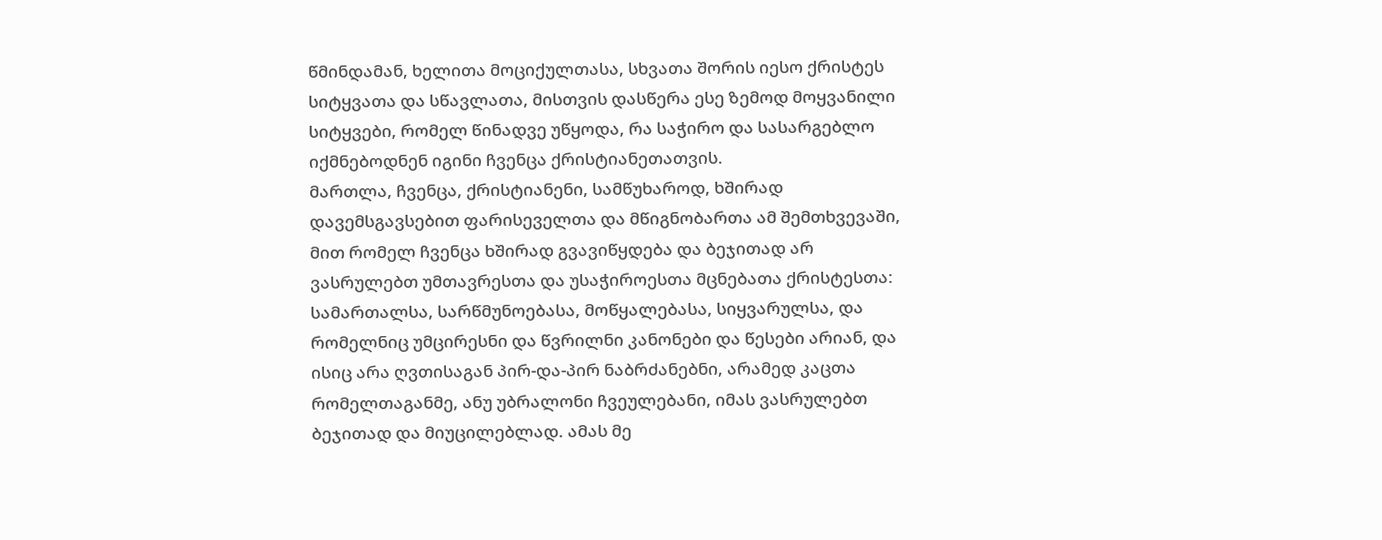წმინდამან, ხელითა მოციქულთასა, სხვათა შორის იესო ქრისტეს სიტყვათა და სწავლათა, მისთვის დასწერა ესე ზემოდ მოყვანილი სიტყვები, რომელ წინადვე უწყოდა, რა საჭირო და სასარგებლო იქმნებოდნენ იგინი ჩვენცა ქრისტიანეთათვის.
მართლა, ჩვენცა, ქრისტიანენი, სამწუხაროდ, ხშირად დავემსგავსებით ფარისეველთა და მწიგნობართა ამ შემთხვევაში, მით რომელ ჩვენცა ხშირად გვავიწყდება და ბეჯითად არ ვასრულებთ უმთავრესთა და უსაჭიროესთა მცნებათა ქრისტესთა: სამართალსა, სარწმუნოებასა, მოწყალებასა, სიყვარულსა, და რომელნიც უმცირესნი და წვრილნი კანონები და წესები არიან, და ისიც არა ღვთისაგან პირ-და-პირ ნაბრძანებნი, არამედ კაცთა რომელთაგანმე, ანუ უბრალონი ჩვეულებანი, იმას ვასრულებთ ბეჯითად და მიუცილებლად. ამას მე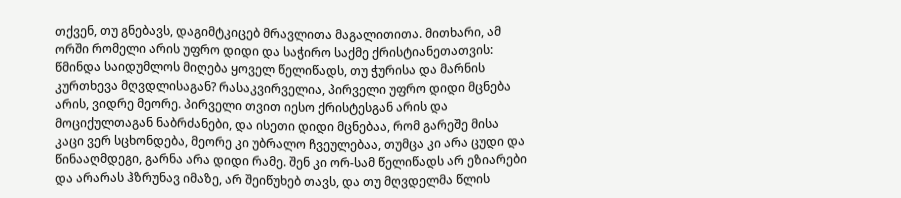თქვენ, თუ გნებავს, დაგიმტკიცებ მრავლითა მაგალითითა. მითხარი, ამ ორში რომელი არის უფრო დიდი და საჭირო საქმე ქრისტიანეთათვის: წმინდა საიდუმლოს მიღება ყოველ წელიწადს, თუ ჭურისა და მარნის კურთხევა მღვდლისაგან? რასაკვირველია, პირველი უფრო დიდი მცნება არის, ვიდრე მეორე. პირველი თვით იესო ქრისტესგან არის და მოციქულთაგან ნაბრძანები, და ისეთი დიდი მცნებაა, რომ გარეშე მისა კაცი ვერ სცხონდება, მეორე კი უბრალო ჩვეულებაა, თუმცა კი არა ცუდი და წინააღმდეგი, გარნა არა დიდი რამე. შენ კი ორ-სამ წელიწადს არ ეზიარები და არარას ჰზრუნავ იმაზე, არ შეიწუხებ თავს, და თუ მღვდელმა წლის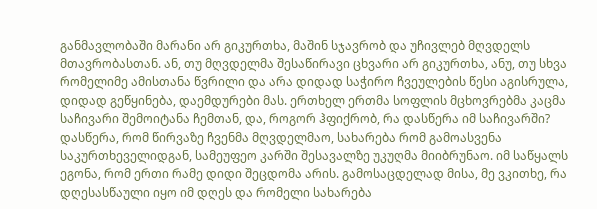განმავლობაში მარანი არ გიკურთხა, მაშინ სჯავრობ და უჩივლებ მღვდელს მთავრობასთან. ან, თუ მღვდელმა შესაწირავი ცხვარი არ გიკურთხა, ანუ, თუ სხვა რომელიმე ამისთანა წვრილი და არა დიდად საჭირო ჩვეულების წესი აგისრულა, დიდად გეწყინება, დაემდურები მას. ერთხელ ერთმა სოფლის მცხოვრებმა კაცმა საჩივარი შემოიტანა ჩემთან, და, როგორ ჰფიქრობ, რა დასწერა იმ საჩივარში? დასწერა, რომ წირვაზე ჩვენმა მღვდელმაო, სახარება რომ გამოასვენა საკურთხეველიდგან, სამეუფეო კარში შესავალზე უკუღმა მიიბრუნაო. იმ საწყალს ეგონა, რომ ერთი რამე დიდი შეცდომა არის. გამოსაცდელად მისა, მე ვკითხე, რა დღესასწაული იყო იმ დღეს და რომელი სახარება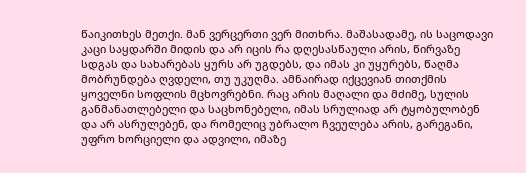წაიკითხეს მეთქი. მან ვერცერთი ვერ მითხრა. მაშასადამე, ის საცოდავი კაცი საყდარში მიდის და არ იცის რა დღესასწაული არის, წირვაზე სდგას და სახარებას ყურს არ უგდებს, და იმას კი უყურებს, წაღმა მობრუნდება ღვდელი, თუ უკუღმა. ამნაირად იქცევიან თითქმის ყოველნი სოფლის მცხოვრებნი. რაც არის მაღალი და მძიმე, სულის განმანათლებელი და საცხონებელი, იმას სრულიად არ ტყობულობენ და არ ასრულებენ, და რომელიც უბრალო ჩვეულება არის, გარეგანი, უფრო ხორციელი და ადვილი, იმაზე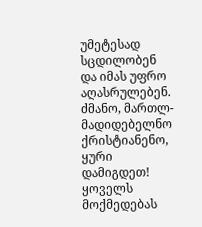უმეტესად სცდილობენ და იმას უფრო აღასრულებენ.
ძმანო, მართლ-მადიდებელნო ქრისტიანენო, ყური დამიგდეთ! ყოველს მოქმედებას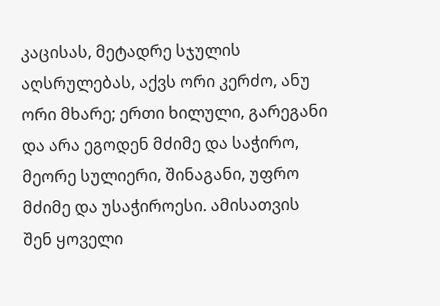კაცისას, მეტადრე სჯულის აღსრულებას, აქვს ორი კერძო, ანუ ორი მხარე; ერთი ხილული, გარეგანი და არა ეგოდენ მძიმე და საჭირო, მეორე სულიერი, შინაგანი, უფრო მძიმე და უსაჭიროესი. ამისათვის შენ ყოველი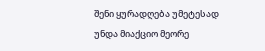შენი ყურადღება უმეტესად უნდა მიაქციო მეორე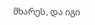მხარეს, და იგი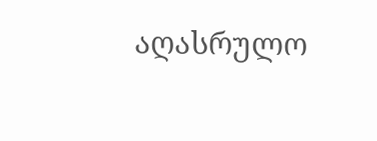აღასრულო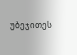უბეჯითეს